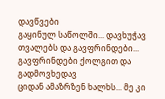დავწვები
გაყინულ საწოლში... დავხუჭავ თვალებს და გავფრინდები... გავფრინდები ქოლგით და გადმოვხედავ
ციდან ამაზრზენ ხალხს... მე კი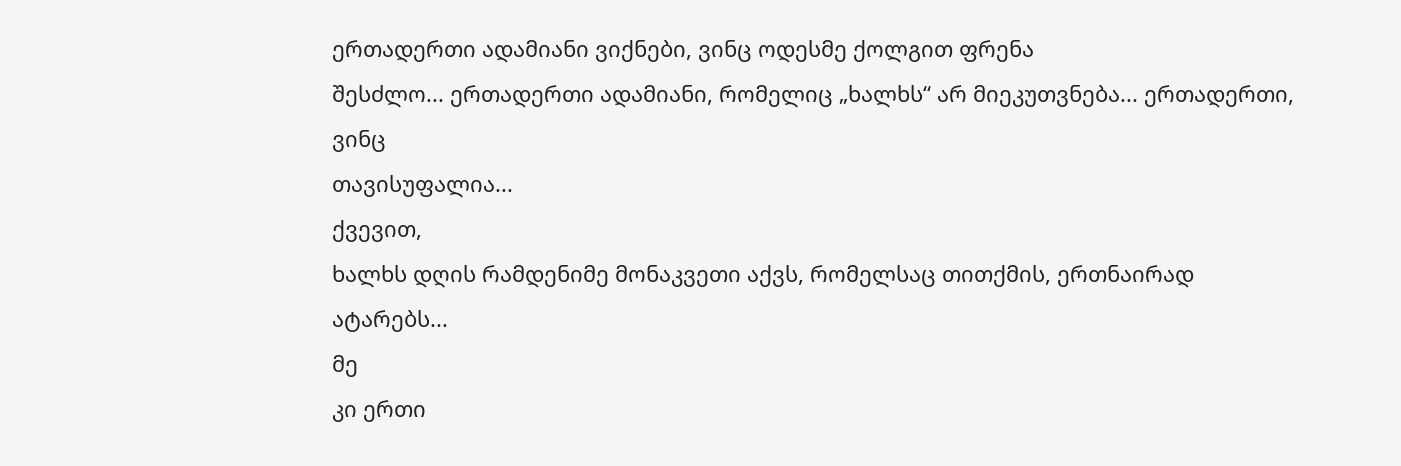ერთადერთი ადამიანი ვიქნები, ვინც ოდესმე ქოლგით ფრენა
შესძლო... ერთადერთი ადამიანი, რომელიც „ხალხს“ არ მიეკუთვნება... ერთადერთი, ვინც
თავისუფალია...
ქვევით,
ხალხს დღის რამდენიმე მონაკვეთი აქვს, რომელსაც თითქმის, ერთნაირად ატარებს...
მე
კი ერთი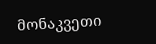მონაკვეთი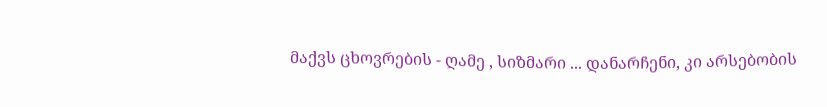მაქვს ცხოვრების - ღამე , სიზმარი ... დანარჩენი, კი არსებობის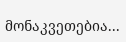მონაკვეთებია...